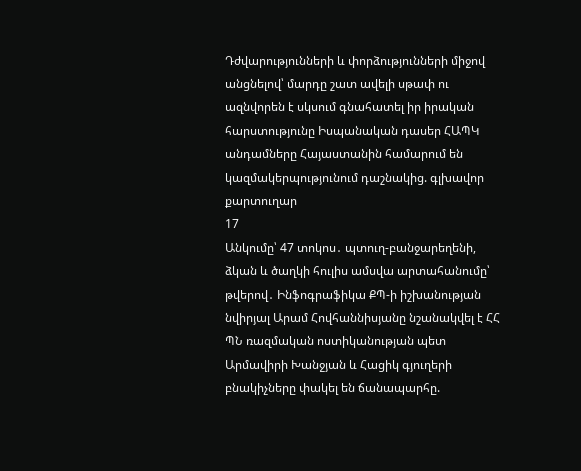Դժվարությունների և փորձությունների միջով անցնելով՝ մարդը շատ ավելի սթափ ու ազնվորեն է սկսում գնահատել իր իրական հարստությունը Իսպանական դասեր ՀԱՊԿ անդամները Հայաստանին համարում են կազմակերպությունում դաշնակից. գլխավոր քարտուղար
17
Անկումը՝ 47 տոկոս․ պտուղ-բանջարեղենի, ձկան և ծաղկի հուլիս ամսվա արտահանումը՝ թվերով․ Ինֆոգրաֆիկա ՔՊ-ի իշխանության նվիրյալ Արամ Հովհաննիսյանը նշանակվել է ՀՀ ՊՆ ռազմական ոստիկանության պետ Արմավիրի Խանջյան և Հացիկ գյուղերի բնակիչները փակել են ճանապարհը.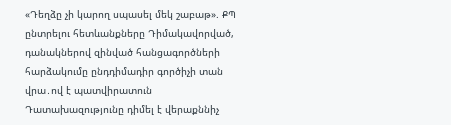«Դեղձը չի կարող սպասել մեկ շաբաթ». ՔՊ ընտրելու հետևանքները Դիմակավորված, դանակներով զինված հանցագործների հարձակումը ընդդիմադիր գործիչի տան վրա․ով է պատվիրատուն Դատախազությունը դիմել է վերաքննիչ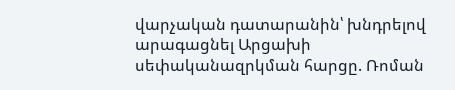վարչական դատարանին՝ խնդրելով արագացնել Արցախի սեփականազրկման հարցը. Ռոման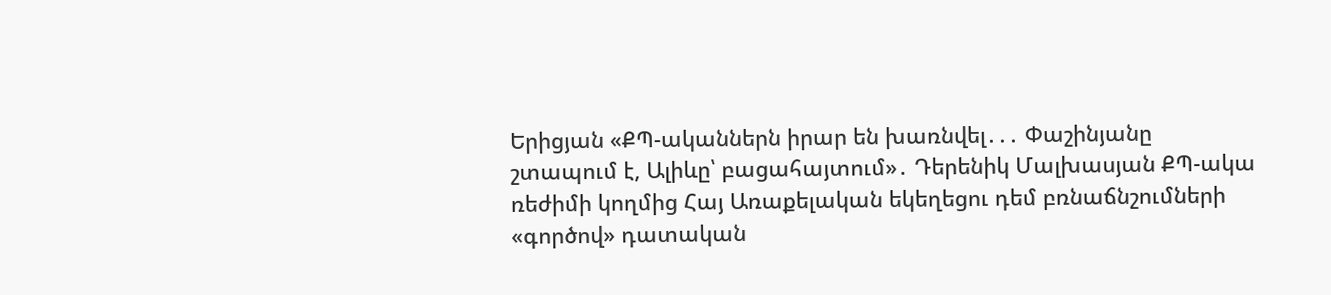Երիցյան «ՔՊ-ականներն իրար են խառնվել․․․ Փաշինյանը շտապում է, Ալիևը՝ բացահայտում»․ Դերենիկ Մալխասյան ՔՊ-ակա ռեժիմի կողմից Հայ Առաքելական եկեղեցու դեմ բռնաճնշումների «գործով» դատական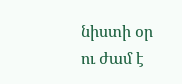նիստի օր ու ժամ է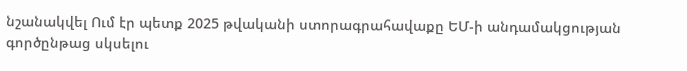նշանակվել Ում էր պետք 2025 թվականի ստորագրահավաքը ԵՄ-ի անդամակցության գործընթաց սկսելու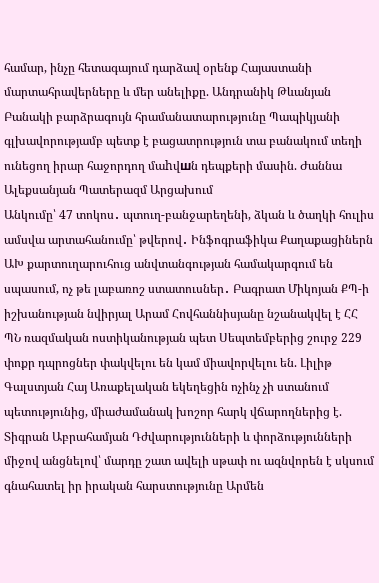համար, ինչը հետագայում դարձավ օրենք Հայաստանի մարտահրավերները և մեր անելիքը. Անդրանիկ Թևանյան Բանակի բարձրագույն հրամանատարությունը Պապիկյանի գլխավորությամբ պետք է բացատրություն տա բանակում տեղի ունեցող իրար հաջորդող մաhվшն դեպքերի մասին. Ժաննա Ալեքսանյան Պատերազմ Արցախում
Անկումը՝ 47 տոկոս․ պտուղ-բանջարեղենի, ձկան և ծաղկի հուլիս ամսվա արտահանումը՝ թվերով․ Ինֆոգրաֆիկա Քաղաքացիներն ԱԽ քարտուղարուհուց անվտանգության համակարգում են սպասում, ոչ թե լաբառոշ ստատուսներ․ Բագրատ Միկոյան ՔՊ-ի իշխանության նվիրյալ Արամ Հովհաննիսյանը նշանակվել է ՀՀ ՊՆ ռազմական ոստիկանության պետ Սեպտեմբերից շուրջ 229 փոքր դպրոցներ փակվելու են կամ միավորվելու են. Լիլիթ Գալստյան Հայ Առաքելական եկեղեցին ոչինչ չի ստանում պետությունից, միաժամանակ խոշոր հարկ վճարողներից է. Տիգրան Աբրահամյան Դժվարությունների և փորձությունների միջով անցնելով՝ մարդը շատ ավելի սթափ ու ազնվորեն է սկսում գնահատել իր իրական հարստությունը Արմեն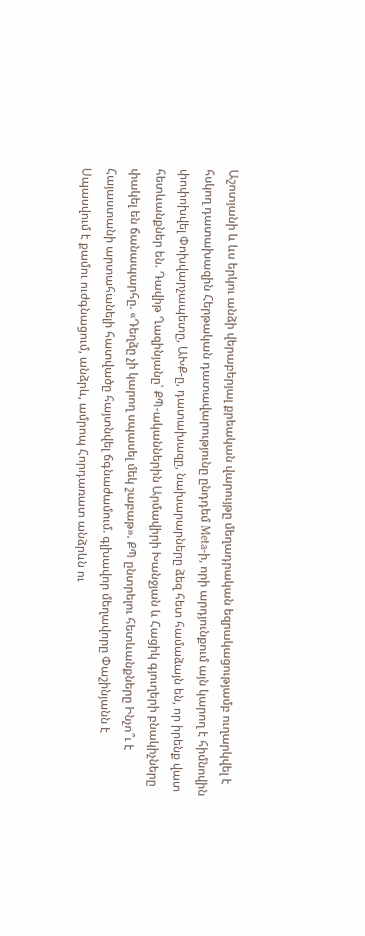Աշոտյանի և ևս երկու անձի վերաբերյալ քրեական վարույթը մեղադրական եզրակացությամբ ուղարկվել է հսկող դատախազին Հերթական դատավարությունը ընդդեմ Meta-ի, որի արդյունքում այն կարող է հիմնովին փոփոխվել Փոխվարչապետը, ԱԽՔ-ը, դատախազը, նախարարները ձեզ հետ համաձայն են, որ իրենք վատ հետևանքներ են. Դավիթ Ղազինյանը՝ ՔՊ-ականներին Արմավիրի Խանջյան և Հացիկ գյուղերի բնակիչները փակել են ճանապարհը. «Դեղձը չի կարող սպասել մեկ շաբաթ». ՔՊ ընտրելու հետևանքները Ինչո՞ւ է Հայաստանի արտահանելի հատվածը հայտնվել ճգնաժամում. գլխավոր մեղավորը Փաշինյանն է Սպասվում է քամու ուժգնացում, անձրև, ամրոպ Հորդառատ անձրևն ու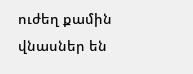ուժեղ քամին վնասներ են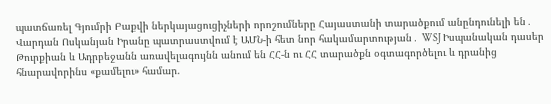պատճառել Գյումրի Բաքվի ներկայացուցիչների որոշումները Հայաստանի տարածքում անընդունելի են․ Վարդան Ոսկանյան Իրանը պատրաստվում է ԱՄՆ-ի հետ նոր հակամարտության․ WSJ Իսպանական դասեր Թուրքիան և Ադրբեջանն առավելագույնն անում են ՀՀ-ն ու ՀՀ տարածքն օգտագործելու և դրանից հնարավորինս «քամելու» համար.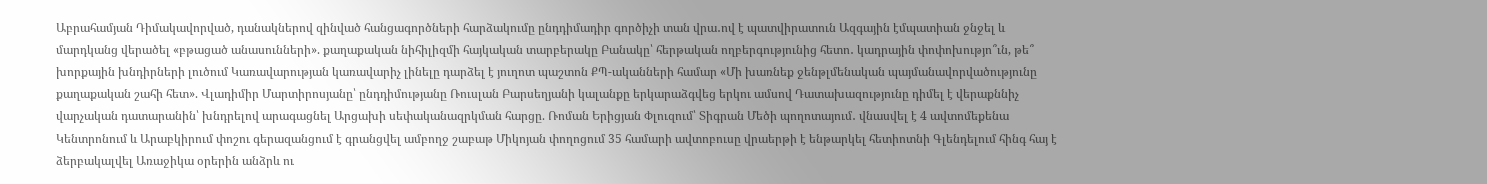Աբրահամյան Դիմակավորված, դանակներով զինված հանցագործների հարձակումը ընդդիմադիր գործիչի տան վրա․ով է պատվիրատուն Ազգային էմպատիան ջնջել և մարդկանց վերածել «բթացած անասունների». քաղաքական նիհիլիզմի հայկական տարբերակը Բանակը՝ հերթական ողբերգությունից հետո․ կադրային փոփոխությո՞ւն, թե՞ խորքային խնդիրների լուծում Կառավարության կառավարիչ լինելը դարձել է յուղոտ պաշտոն ՔՊ-ականների համար «Մի խառնեք ջենթլմենական պայմանավորվածությունը քաղաքական շահի հետ». Վլադիմիր Մարտիրոսյանը՝ ընդդիմությանը Ռուսլան Բարսեղյանի կալանքը երկարաձգվեց երկու ամսով Դատախազությունը դիմել է վերաքննիչ վարչական դատարանին՝ խնդրելով արագացնել Արցախի սեփականազրկման հարցը. Ռոման Երիցյան Փլուզում՝ Տիգրան Մեծի պողոտայում․ վնասվել է 4 ավտոմեքենա Կենտրոնում և Արաբկիրում փոշու գերազանցում է գրանցվել ամբողջ շաբաթ Միկոյան փողոցում 35 համարի ավտոբուսը վրաերթի է ենթարկել հետիոտնի Գլենդելում հինգ հայ է ձերբակալվել Առաջիկա օրերին անձրև ու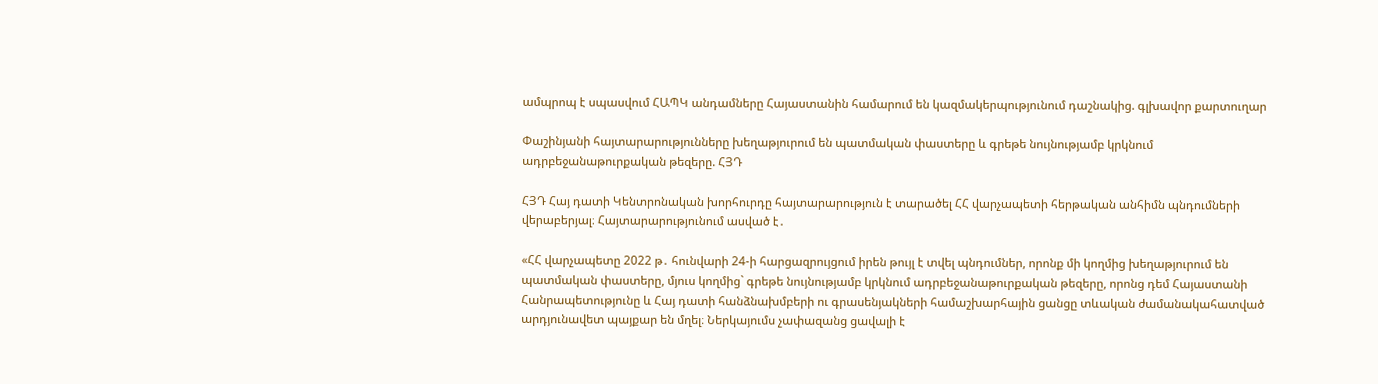ամպրոպ է սպասվում ՀԱՊԿ անդամները Հայաստանին համարում են կազմակերպությունում դաշնակից. գլխավոր քարտուղար

Փաշինյանի հայտարարությունները խեղաթյուրում են պատմական փաստերը և գրեթե նույնությամբ կրկնում ադրբեջանաթուրքական թեզերը. ՀՅԴ

ՀՅԴ Հայ դատի Կենտրոնական խորհուրդը հայտարարություն է տարածել ՀՀ վարչապետի հերթական անհիմն պնդումների վերաբերյալ։ Հայտարարությունում ասված է․

«ՀՀ վարչապետը 2022 թ․ հունվարի 24-ի հարցազրույցում իրեն թույլ է տվել պնդումներ, որոնք մի կողմից խեղաթյուրում են պատմական փաստերը, մյուս կողմից` գրեթե նույնությամբ կրկնում ադրբեջանաթուրքական թեզերը, որոնց դեմ Հայաստանի Հանրապետությունը և Հայ դատի հանձնախմբերի ու գրասենյակների համաշխարհային ցանցը տևական ժամանակահատված արդյունավետ պայքար են մղել։ Ներկայումս չափազանց ցավալի է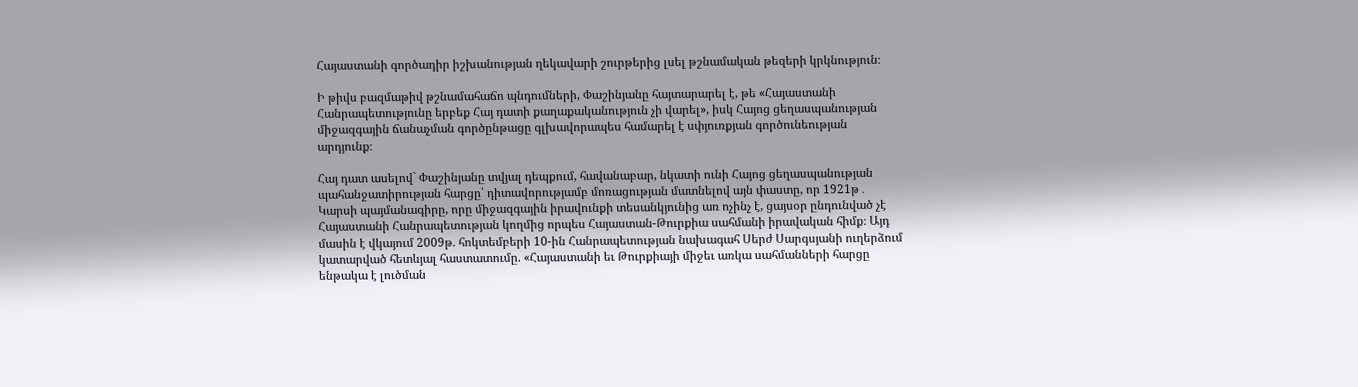Հայաստանի գործադիր իշխանության ղեկավարի շուրթերից լսել թշնամական թեզերի կրկնություն։

Ի թիվս բազմաթիվ թշնամահաճո պնդումների, Փաշինյանը հայտարարել է, թե «Հայաստանի Հանրապետությունը երբեք Հայ դատի քաղաքականություն չի վարել», իսկ Հայոց ցեղասպանության միջազգային ճանաչման գործընթացը գլխավորապես համարել է սփյուռքյան գործունեության արդյունք։

Հայ դատ ասելով` Փաշինյանը տվյալ դեպքում, հավանաբար, նկատի ունի Հայոց ցեղասպանության պահանջատիրության հարցը՝ դիտավորությամբ մոռացության մատնելով այն փաստը, որ 1921թ․ Կարսի պայմանագիրը, որը միջազգային իրավունքի տեսանկյունից առ ոչինչ է, ցայսօր ընդունված չէ Հայաստանի Հանրապետության կողմից որպես Հայաստան-Թուրքիա սահմանի իրավական հիմք։ Այդ մասին է վկայում 2009թ. հոկտեմբերի 10-ին Հանրապետության նախագահ Սերժ Սարգսյանի ուղերձում կատարված հետևյալ հաստատումը. «Հայաստանի եւ Թուրքիայի միջեւ առկա սահմանների հարցը ենթակա է լուծման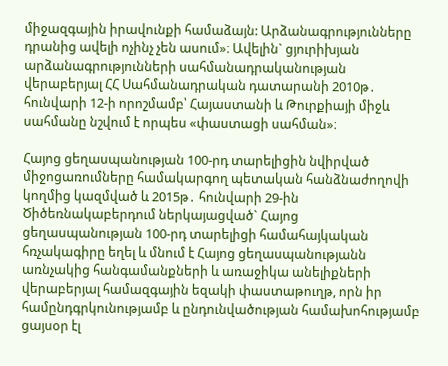միջազգային իրավունքի համաձայն: Արձանագրությունները դրանից ավելի ոչինչ չեն ասում»։ Ավելին` ցյուրիխյան արձանագրությունների սահմանադրականության վերաբերյալ ՀՀ Սահմանադրական դատարանի 2010թ․ հունվարի 12-ի որոշմամբ՝ Հայաստանի և Թուրքիայի միջև սահմանը նշվում է որպես «փաստացի սահման»։

Հայոց ցեղասպանության 100-րդ տարելիցին նվիրված միջոցառումները համակարգող պետական հանձնաժողովի կողմից կազմված և 2015թ․ հունվարի 29-ին Ծիծեռնակաբերդում ներկայացված` Հայոց ցեղասպանության 100-րդ տարելիցի համահայկական հռչակագիրը եղել և մնում է Հայոց ցեղասպանությանն առնչակից հանգամանքների և առաջիկա անելիքների վերաբերյալ համազգային եզակի փաստաթուղթ, որն իր համընդգրկունությամբ և ընդունվածության համախոհությամբ ցայսօր էլ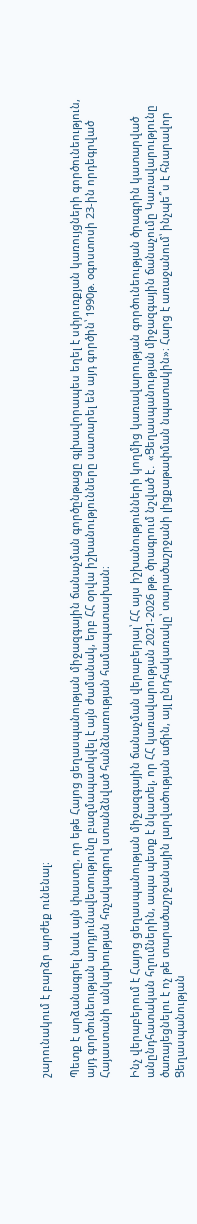շարունակում է բարձր արժեք ունենալ։

Պետք է արձանագրել նաև այն փաստը, որ եթե Հայոց ցեղասպանության միջազգային ճանաչման գործընթացը գլխավորապես եղել է սփյուռքյան կառույցների գործունեություն, այդ գործունեության արդյունավետությունը բազմապատկվել է այն ժամանակ, երբ ՀՀ օրվա իշխանությունները սատարել են այդ գործին՝ 1990թ. օգոստոսի 23-ին որդեգրված Հայաստանի անկախության հռչակագրով ստանձնված հանձնառության համապատասխան։

Ինչ վերաբերում է Հայոց ցեղասպանության միջազգային ճանաչման վերաբերյալ՝ ՀՀ այս իշխանությունների կողմից կառավարության գործունեության ծրագրին կատարված անընդհատական հղումներին, ապա պետք է նկատել, որ ՀՀ կառավարության 2021-2026 թթ. ծրագրում նշված է․ «Ցեղասպանության միջազգային ճանաչումը Կառավարությունը ծառայեցնելու է ոչ թե տարածաշրջանային լարվածության աճին, այլ ընդհակառակը՝ տարածաշրջանի լիցքաթափման նպատակին»։ Հարց է առաջանում՝ ինչպե՞ս է հնարավոր Ցեղասպանության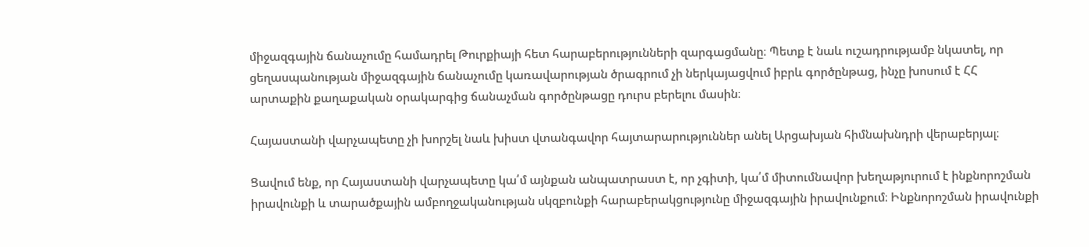միջազգային ճանաչումը համադրել Թուրքիայի հետ հարաբերությունների զարգացմանը։ Պետք է նաև ուշադրությամբ նկատել, որ ցեղասպանության միջազգային ճանաչումը կառավարության ծրագրում չի ներկայացվում իբրև գործընթաց, ինչը խոսում է ՀՀ արտաքին քաղաքական օրակարգից ճանաչման գործընթացը դուրս բերելու մասին։

Հայաստանի վարչապետը չի խորշել նաև խիստ վտանգավոր հայտարարություններ անել Արցախյան հիմնախնդրի վերաբերյալ։

Ցավում ենք, որ Հայաստանի վարչապետը կա՛մ այնքան անպատրաստ է, որ չգիտի, կա՛մ միտումնավոր խեղաթյուրում է ինքնորոշման իրավունքի և տարածքային ամբողջականության սկզբունքի հարաբերակցությունը միջազգային իրավունքում։ Ինքնորոշման իրավունքի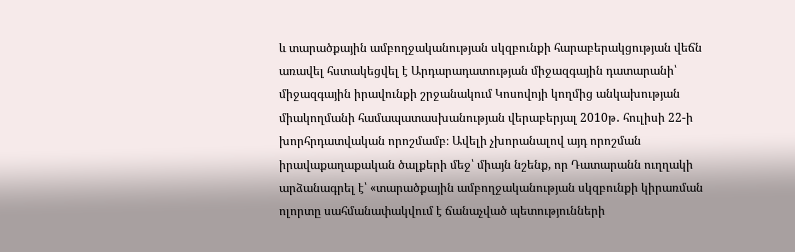և տարածքային ամբողջականության սկզբունքի հարաբերակցության վեճն առավել հստակեցվել է Արդարադատության միջազգային դատարանի՝ միջազգային իրավունքի շրջանակում Կոսովոյի կողմից անկախության միակողմանի համապատասխանության վերաբերյալ 2010թ․ հուլիսի 22-ի խորհրդատվական որոշմամբ։ Ավելի չխորանալով այդ որոշման իրավաքաղաքական ծալքերի մեջ՝ միայն նշենք, որ Դատարանն ուղղակի արձանագրել է՝ «տարածքային ամբողջականության սկզբունքի կիրառման ոլորտը սահմանափակվում է ճանաչված պետությունների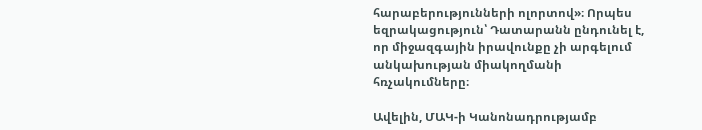հարաբերությունների ոլորտով»։ Որպես եզրակացություն՝ Դատարանն ընդունել է, որ միջազգային իրավունքը չի արգելում անկախության միակողմանի հռչակումները։

Ավելին, ՄԱԿ-ի Կանոնադրությամբ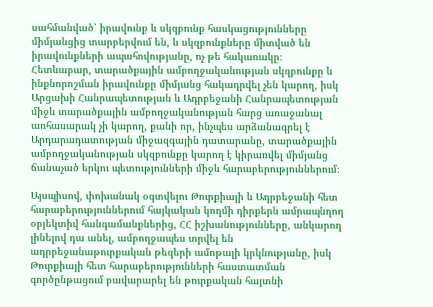սահմանված՝ իրավունք և սկզբունք հասկացությունները միմյանցից տարբերվում են, և սկզբունքները միտված են իրավունքների ապահովությանը, ոչ թե հակառակը։ Հետևաբար, տարածքային ամբողջականության սկզբունքը և ինքնորոշման իրավունքը միմյանց հակադրվել չեն կարող, իսկ Արցախի Հանրապետության և Ադրբեջանի Հանրապետության միջև տարածքային ամբողջականության հարց առաջանալ առհասարակ չի կարող, քանի որ, ինչպես արձանագրել է Արդարադատության միջազգային դատարանը, տարածքային ամբողջականության սկզբունքը կարող է կիրառվել միմյանց ճանաչած երկու պետությունների միջև հարաբերություններում։

Այսպիսով, փոխանակ օգտվելու Թուրքիայի և Ադրբեջանի հետ հարաբերություններում հայկական կողմի դիրքերն ամրապնդող օբյեկտիվ հանգամանքներից, ՀՀ իշխանությունները, անկարող լինելով դա անել, ամբողջապես տրվել են ադրբեջանաթուրքական թեզերի ամոթալի կրկնությանը, իսկ Թուրքիայի հետ հարաբերությունների հաստատման գործընթացում բավարարել են թուրքական հայտնի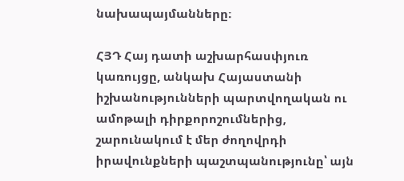նախապայմանները։

ՀՅԴ Հայ դատի աշխարհասփյուռ կառույցը, անկախ Հայաստանի իշխանությունների պարտվողական ու ամոթալի դիրքորոշումներից, շարունակում է մեր ժողովրդի իրավունքների պաշտպանությունը՝ այն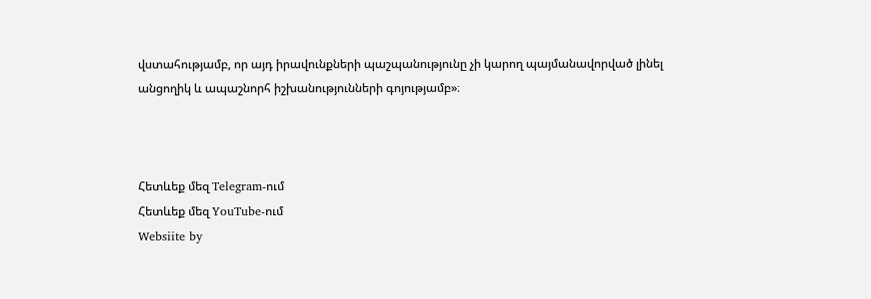վստահությամբ, որ այդ իրավունքների պաշպանությունը չի կարող պայմանավորված լինել անցողիկ և ապաշնորհ իշխանությունների գոյությամբ»։



Հետևեք մեզ Telegram-ում
Հետևեք մեզ YouTube-ում
Websiite by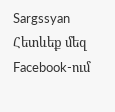Sargssyan
Հետևեք մեզ Facebook-ում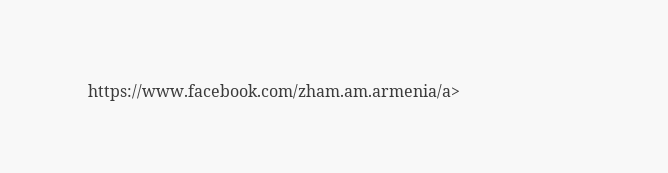https://www.facebook.com/zham.am.armenia/a>